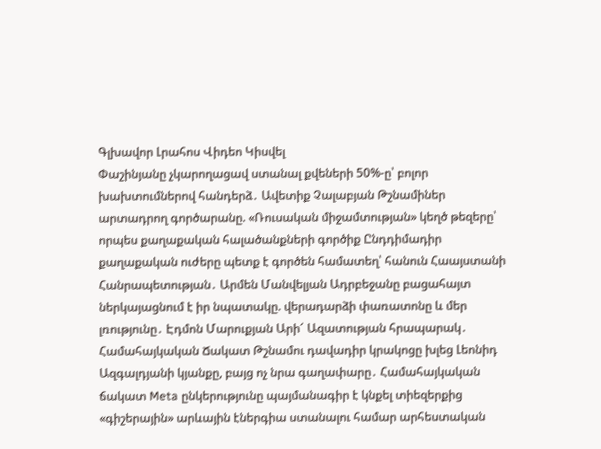Գլխավոր Լրահոս Վիդեո Կիսվել
Փաշինյանը չկարողացավ ստանալ քվեների 50%-ը՝ բոլոր խախտումներով հանդերձ․ Ավետիք Չալաբյան Թշնամիներ արտադրող գործարանը. «Ռուսական միջամտության» կեղծ թեզերը՝ որպես քաղաքական հալածանքների գործիք Ընդդիմադիր քաղաքական ուժերը պետք է գործեն համատեղ՝ հանուն Հաայստանի Հանրապետության․ Արմեն Մանվելյան Ադրբեջանը բացահայտ ներկայացնում է իր նպատակը. վերադարձի փառատոնը և մեր լռությունը․ Էդմոն Մարուքյան Արի՜ Ազատության հրապարակ․ Համահայկական Ճակատ Թշնամու դավադիր կրակոցը խլեց Լեոնիդ Ազգալդյանի կյանքը, բայց ոչ նրա գաղափարը․ Համահայկական ճակատ Meta ընկերությունը պայմանագիր է կնքել տիեզերքից «գիշերային» արևային էներգիա ստանալու համար արհեստական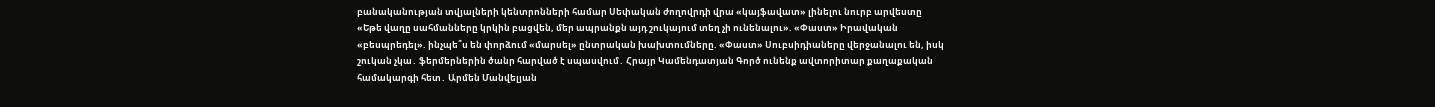բանականության տվյալների կենտրոնների համար Սեփական ժողովրդի վրա «կայֆավատ» լինելու նուրբ արվեստը «Եթե վաղը սահմանները կրկին բացվեն, մեր ապրանքն այդ շուկայում տեղ չի ունենալու». «Փաստ» Իրավական «բեսպրեդել». ինչպե՞ս են փորձում «մարսել» ընտրական խախտումները. «Փաստ» Սուբսիդիաները վերջանալու են, իսկ շուկան չկա․ ֆերմերներին ծանր հարված է սպասվում․ Հրայր Կամենդատյան Գործ ունենք ավտորիտար քաղաքական համակարգի հետ․ Արմեն Մանվելյան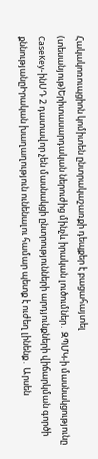Հակակոռուպցիոն կոմիտեն ընտրակաշառքի դեպքեր է բացահայտել (տեսանյութ)Երիտասարդական ներուժից մինչև իրական լուծումներ․ ԶՊՄԿ-ի մասնակցությունը CaseKey-ինՍԴ 2 դատավոր չեն մասնակցի ընտրությունների արդյունքների վիճարկման գործի քննությանըԻրական խաղաղություն ունենալու համար պետք է ուժեղ լինենք․ Արսեն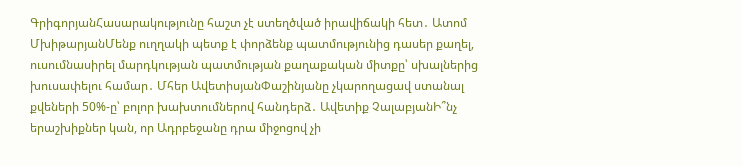ԳրիգորյանՀասարակությունը հաշտ չէ ստեղծված իրավիճակի հետ․ Ատոմ ՄխիթարյանՄենք ուղղակի պետք է փորձենք պատմությունից դասեր քաղել, ուսումնասիրել մարդկության պատմության քաղաքական միտքը՝ սխալներից խուսափելու համար․ Մհեր ԱվետիսյանՓաշինյանը չկարողացավ ստանալ քվեների 50%-ը՝ բոլոր խախտումներով հանդերձ․ Ավետիք ՉալաբյանԻ՞նչ երաշխիքներ կան, որ Ադրբեջանը դրա միջոցով չի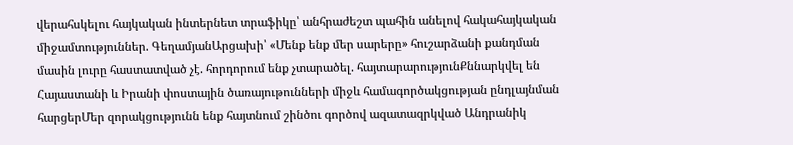վերահսկելու հայկական ինտերնետ տրաֆիկը՝ անհրաժեշտ պահին անելով հակահայկական միջամտություններ. ԳեղամյանԱրցախի՝ «Մենք ենք մեր սարերը» հուշարձանի քանդման մասին լուրը հաստատված չէ. հորդորում ենք չտարածել. հայտարարությունՔննարկվել են Հայաստանի և Իրանի փոստային ծառայութունների միջև համագործակցության ընդլայնման հարցերՄեր զորակցությունն ենք հայտնում շինծու գործով ազատազրկված Անդրանիկ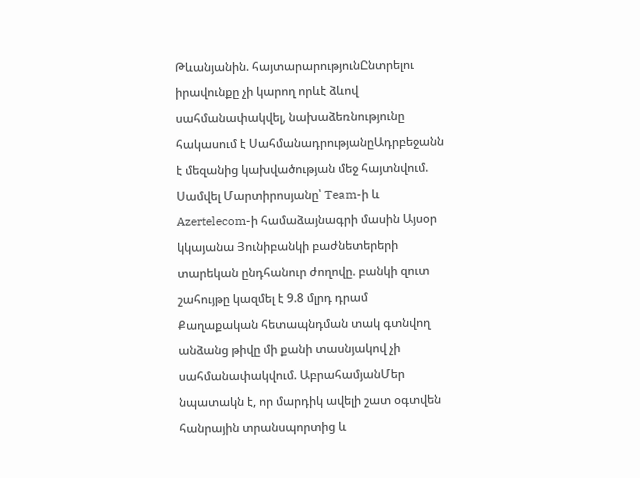Թևանյանին. հայտարարությունԸնտրելու իրավունքը չի կարող որևէ ձևով սահմանափակվել, նախաձեռնությունը հակասում է ՍահմանադրությանըԱդրբեջանն է մեզանից կախվածության մեջ հայտնվում. Սամվել Մարտիրոսյանը՝ Team-ի և Azertelecom-ի համաձայնագրի մասին Այսօր կկայանա Յունիբանկի բաժնետերերի տարեկան ընդհանուր ժողովը. բանկի զուտ շահույթը կազմել է 9.8 մլրդ դրամ Քաղաքական հետապնդման տակ գտնվող անձանց թիվը մի քանի տասնյակով չի սահմանափակվում. ԱբրահամյանՄեր նպատակն է, որ մարդիկ ավելի շատ օգտվեն հանրային տրանսպորտից և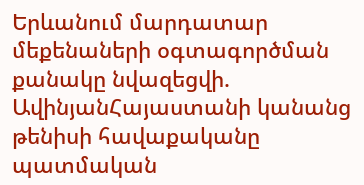Երևանում մարդատար մեքենաների օգտագործման քանակը նվազեցվի. ԱվինյանՀայաստանի կանանց թենիսի հավաքականը պատմական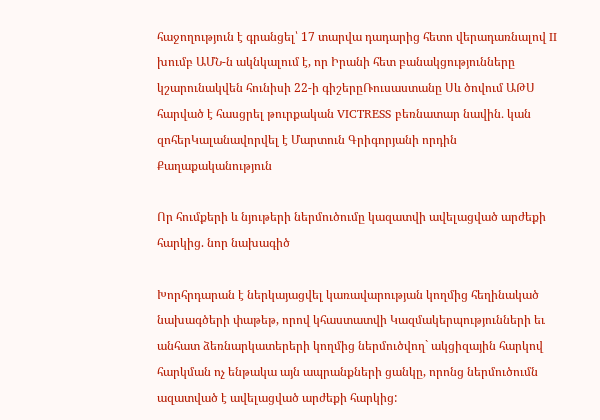հաջողություն է գրանցել՝ 17 տարվա դադարից հետո վերադառնալով II խումբ ԱՄՆ-ն ակնկալում է, որ Իրանի հետ բանակցությունները կշարունակվեն հունիսի 22-ի գիշերըՌուսաստանը Սև ծովում ԱԹՍ հարված է հասցրել թուրքական VICTRESS բեռնատար նավին․ կան զոհերԿալանավորվել է Մարտուն Գրիգորյանի որդին
Քաղաքականություն

Որ հումքերի և նյութերի ներմուծումը կազատվի ավելացված արժեքի հարկից. նոր նախագիծ

Խորհրդարան է ներկայացվել կառավարության կողմից հեղինակած նախագծերի փաթեթ, որով կհաստատվի Կազմակերպությունների եւ անհատ ձեռնարկատերերի կողմից ներմուծվող` ակցիզային հարկով հարկման ոչ ենթակա այն ապրանքների ցանկը, որոնց ներմուծումն ազատված է ավելացված արժեքի հարկից: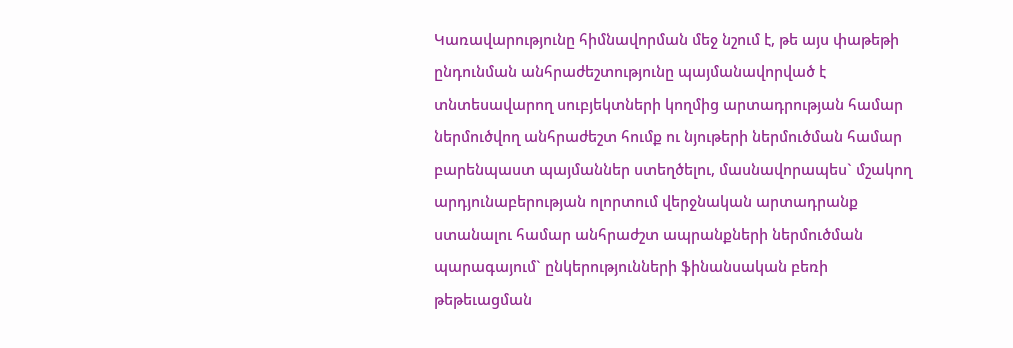Կառավարությունը հիմնավորման մեջ նշում է, թե այս փաթեթի ընդունման անհրաժեշտությունը պայմանավորված է տնտեսավարող սուբյեկտների կողմից արտադրության համար ներմուծվող անհրաժեշտ հումք ու նյութերի ներմուծման համար բարենպաստ պայմաններ ստեղծելու, մասնավորապես` մշակող արդյունաբերության ոլորտում վերջնական արտադրանք ստանալու համար անհրաժշտ ապրանքների ներմուծման պարագայում` ընկերությունների ֆինանսական բեռի թեթեւացման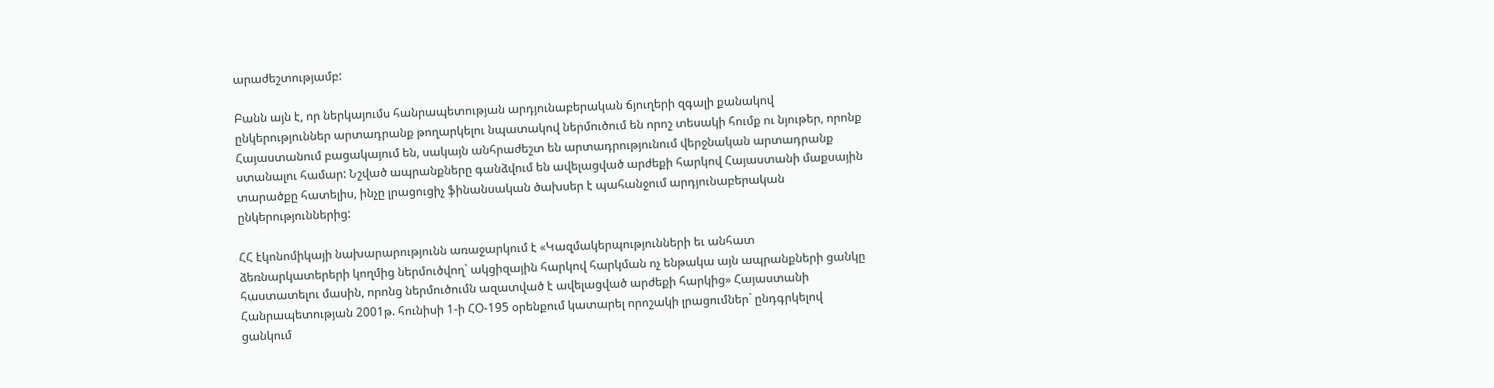արաժեշտությամբ:

Բանն այն է, որ ներկայումս հանրապետության արդյունաբերական ճյուղերի զգալի քանակով ընկերություններ արտադրանք թողարկելու նպատակով ներմուծում են որոշ տեսակի հումք ու նյութեր, որոնք Հայաստանում բացակայում են, սակայն անհրաժեշտ են արտադրությունում վերջնական արտադրանք ստանալու համար: Նշված ապրանքները գանձվում են ավելացված արժեքի հարկով Հայաստանի մաքսային տարածքը հատելիս, ինչը լրացուցիչ ֆինանսական ծախսեր է պահանջում արդյունաբերական ընկերություններից:

ՀՀ էկոնոմիկայի նախարարությունն առաջարկում է «Կազմակերպությունների եւ անհատ ձեռնարկատերերի կողմից ներմուծվող` ակցիզային հարկով հարկման ոչ ենթակա այն ապրանքների ցանկը հաստատելու մասին, որոնց ներմուծումն ազատված է ավելացված արժեքի հարկից» Հայաստանի Հանրապետության 2001թ. հունիսի 1-ի ՀՕ-195 օրենքում կատարել որոշակի լրացումներ` ընդգրկելով ցանկում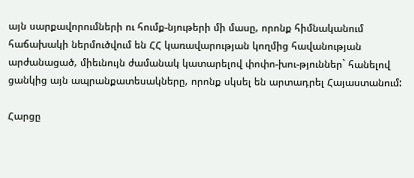այն սարքավորումների ու հումք-նյութերի մի մասը, որոնք հիմնականում հաճախակի ներմուծվում են ՀՀ կառավարության կողմից հավանության արժանացած, միեւնույն ժամանակ կատարելով փոփո-խու-թյուններ` հանելով ցանկից այն ապրանքատեսակները, որոնք սկսել են արտադրել Հայաստանում:

Հարցը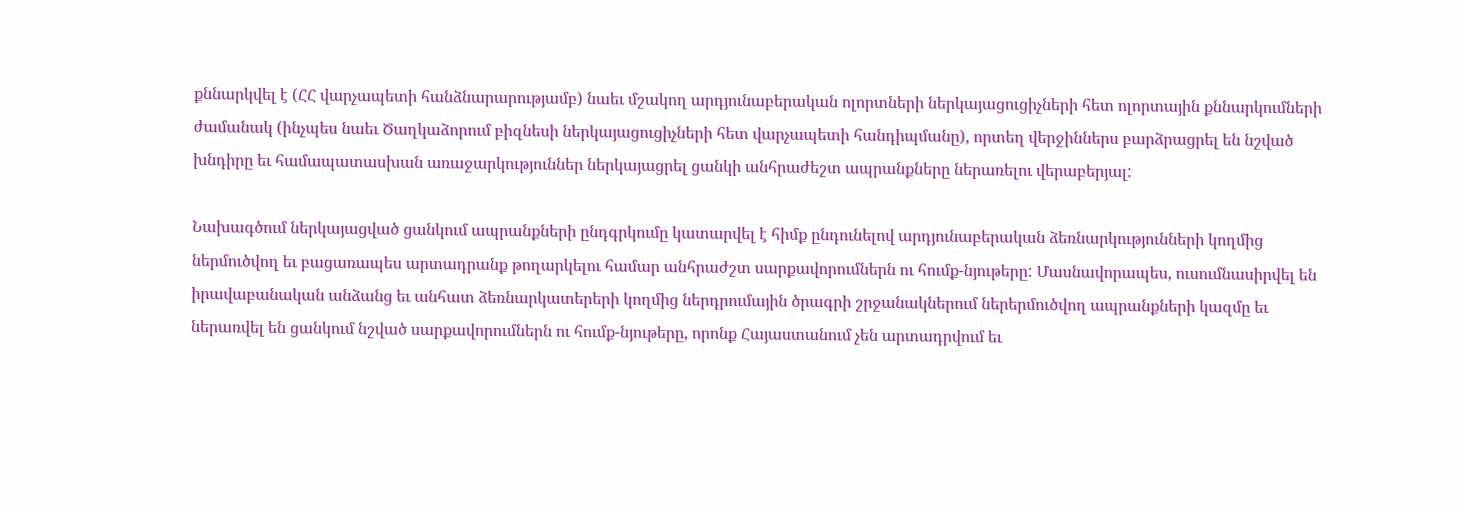քննարկվել է (ՀՀ վարչապետի հանձնարարությամբ) նաեւ մշակող արդյունաբերական ոլորտների ներկայացուցիչների հետ ոլորտային քննարկումների ժամանակ (ինչպես նաեւ Ծաղկաձորում բիզնեսի ներկայացուցիչների հետ վարչապետի հանդիպմանը), որտեղ վերջիններս բարձրացրել են նշված խնդիրը եւ համապատասխան առաջարկություններ ներկայացրել ցանկի անհրաժեշտ ապրանքները ներառելու վերաբերյալ:

Նախագծում ներկայացված ցանկում ապրանքների ընդգրկումը կատարվել է հիմք ընդունելով արդյունաբերական ձեռնարկությունների կողմից ներմուծվող եւ բացառապես արտադրանք թողարկելու համար անհրաժշտ սարքավորումներն ու հումք-նյութերը: Մասնավորապես, ուսումնասիրվել են իրավաբանական անձանց եւ անհատ ձեռնարկատերերի կողմից ներդրումային ծրագրի շրջանակներում ներերմուծվող ապրանքների կազմը եւ ներառվել են ցանկում նշված սարքավորումներն ու հումք-նյութերը, որոնք Հայաստանում չեն արտադրվում եւ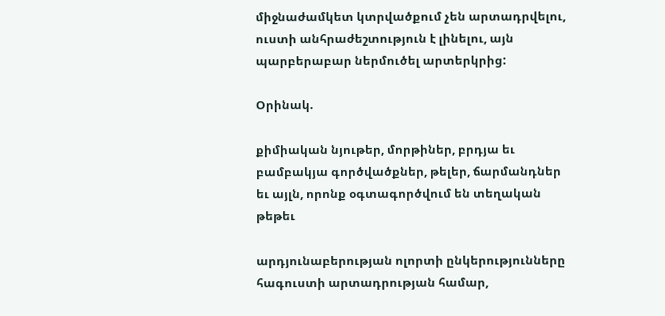միջնաժամկետ կտրվածքում չեն արտադրվելու, ուստի անհրաժեշտություն է լինելու, այն պարբերաբար ներմուծել արտերկրից:

Օրինակ.

քիմիական նյութեր, մորթիներ, բրդյա եւ բամբակյա գործվածքներ, թելեր, ճարմանդներ եւ այլն, որոնք օգտագործվում են տեղական թեթեւ

արդյունաբերության ոլորտի ընկերությունները հագուստի արտադրության համար,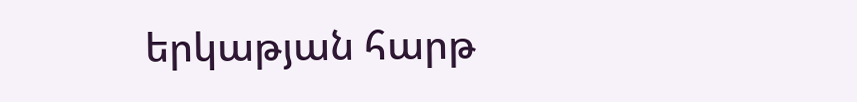երկաթյան հարթ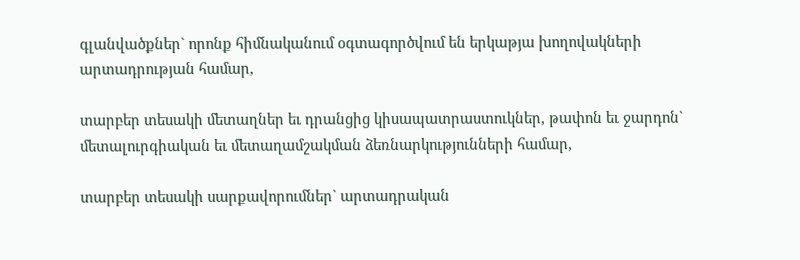գլանվածքներ` որոնք հիմնականում օգտագործվում են երկաթյա խողովակների արտադրության համար,

տարբեր տեսակի մետաղներ եւ դրանցից կիսապատրաստուկներ, թափոն եւ ջարդոն` մետալուրգիական եւ մետաղամշակման ձեռնարկությունների համար,

տարբեր տեսակի սարքավորումներ` արտադրական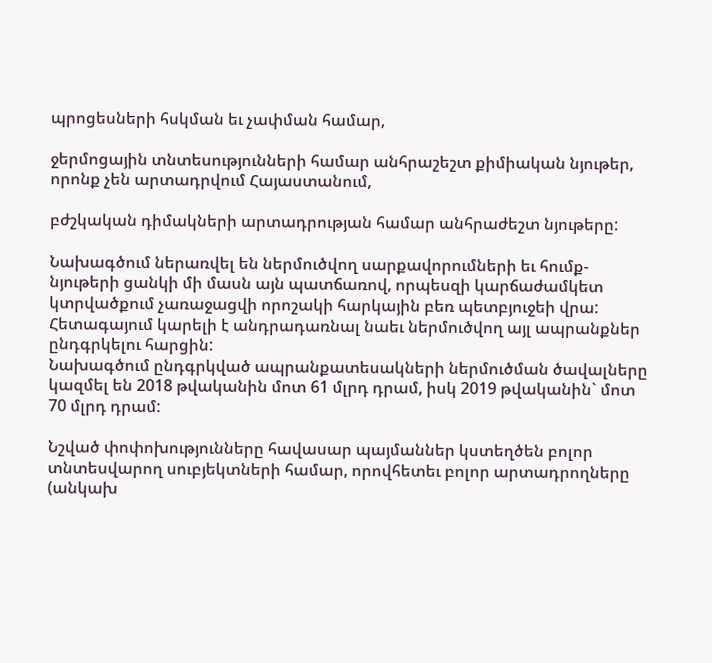պրոցեսների հսկման եւ չափման համար,

ջերմոցային տնտեսությունների համար անհրաշեշտ քիմիական նյութեր, որոնք չեն արտադրվում Հայաստանում,

բժշկական դիմակների արտադրության համար անհրաժեշտ նյութերը:

Նախագծում ներառվել են ներմուծվող սարքավորումների եւ հումք-նյութերի ցանկի մի մասն այն պատճառով, որպեսզի կարճաժամկետ կտրվածքում չառաջացվի որոշակի հարկային բեռ պետբյուջեի վրա: Հետագայում կարելի է անդրադառնալ նաեւ ներմուծվող այլ ապրանքներ ընդգրկելու հարցին:
Նախագծում ընդգրկված ապրանքատեսակների ներմուծման ծավալները կազմել են 2018 թվականին մոտ 61 մլրդ դրամ, իսկ 2019 թվականին` մոտ 70 մլրդ դրամ:

Նշված փոփոխությունները հավասար պայմաններ կստեղծեն բոլոր տնտեսվարող սուբյեկտների համար, որովհետեւ բոլոր արտադրողները (անկախ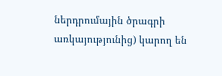ներդրումային ծրագրի առկայությունից) կարող են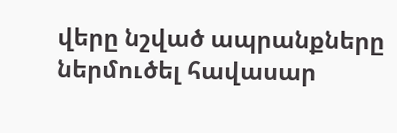վերը նշված ապրանքները ներմուծել հավասար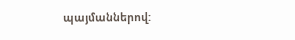պայմաններով: